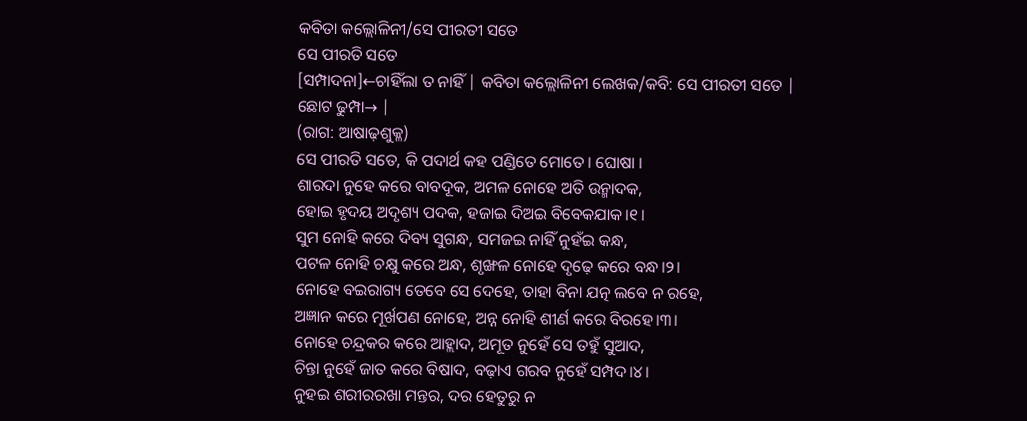କବିତା କଲ୍ଲୋଳିନୀ/ସେ ପୀରତୀ ସତେ
ସେ ପୀରତି ସତେ
[ସମ୍ପାଦନା]←ଚାହିଁଲା ତ ନାହିଁ | କବିତା କଲ୍ଲୋଳିନୀ ଲେଖକ/କବି: ସେ ପୀରତୀ ସତେ |
ଛୋଟ ଢୁମ୍ପା→ |
(ରାଗ: ଆଷାଢ଼ଶୁକ୍ଳ)
ସେ ପୀରତି ସତେ, କି ପଦାର୍ଥ କହ ପଣ୍ଡିତେ ମୋତେ। ଘୋଷା ।
ଶାରଦା ନୁହେ କରେ ବାବଦୂକ, ଅମଳ ନୋହେ ଅତି ଉନ୍ମାଦକ,
ହୋଇ ହୃଦୟ ଅଦୃଶ୍ୟ ପଦକ, ହଜାଇ ଦିଅଇ ବିବେକଯାକ।୧।
ସୁମ ନୋହି କରେ ଦିବ୍ୟ ସୁଗନ୍ଧ, ସମଜଇ ନାହିଁ ନୁହଁଇ କନ୍ଧ,
ପଟଳ ନୋହି ଚକ୍ଷୁ କରେ ଅନ୍ଧ, ଶୃଙ୍ଖଳ ନୋହେ ଦୃଢ଼େ କରେ ବନ୍ଧ।୨।
ନୋହେ ବଇରାଗ୍ୟ ତେବେ ସେ ଦେହେ, ତାହା ବିନା ଯତ୍ନ ଲବେ ନ ରହେ,
ଅଜ୍ଞାନ କରେ ମୂର୍ଖପଣ ନୋହେ, ଅନ୍ନ ନୋହି ଶୀର୍ଣ କରେ ବିରହେ।୩।
ନୋହେ ଚନ୍ଦ୍ରକର କରେ ଆହ୍ଲାଦ, ଅମୂତ ନୁହେଁ ସେ ତହୁଁ ସୁଆଦ,
ଚିନ୍ତା ନୁହେଁ ଜାତ କରେ ବିଷାଦ, ବଢ଼ାଏ ଗରବ ନୁହେଁ ସମ୍ପଦ।୪।
ନୁହଇ ଶରୀରରଖା ମନ୍ତର, ଦର ହେତୁରୁ ନ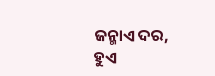ଜନ୍ମାଏ ଦର,
ହୁଏ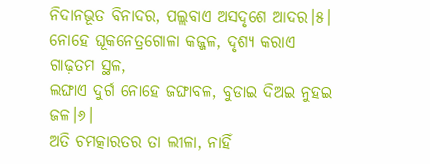ନିଦାନଭୂତ ବିନାଦର, ପଲ୍ଲବାଏ ଅସଦୃଶେ ଆଦର।୫।
ନୋହେ ଘୂକନେତ୍ରଗୋଳା କଜ୍ଜଳ, ଦୃଶ୍ୟ କରାଏ ଗାଢ଼ତମ ସ୍ଥଳ,
ଲଙ୍ଘାଏ ଦୁର୍ଗ ନୋହେ ଜଙ୍ଘାବଳ, ବୁଡାଇ ଦିଅଇ ନୁହଇ ଜଳ।୬।
ଅତି ଚମତ୍କାରତର ତା ଲୀଳା, ନାହିଁ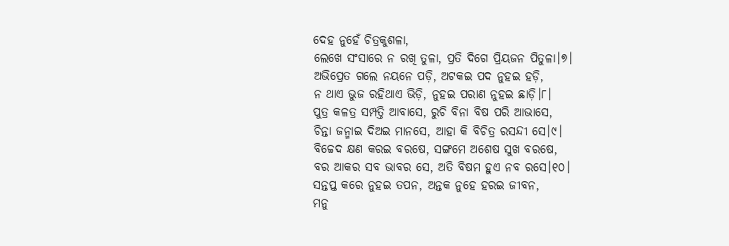ଦେହ ନୁହେଁ ଚିତ୍ରକୁଶଳା,
ଲେଖେ ସଂସାରେ ନ ରଖି ତୁଳା, ପ୍ରତି ଦିଗେ ପ୍ରିୟଜନ ପିତୁଳା।୭।
ଅଭିପ୍ରେତ ଗଲେ ନୟନେ ପଡ଼ି, ଅଟକଇ ପଦ ନୁହଇ ହଡ଼ି,
ନ ଥାଏ ଭୁଜ ରହିଥାଏ ଭିଡ଼ି, ନୁହଇ ପରାଣ ନୁହଇ ଛାଡ଼ି।୮।
ପୁତ୍ର କଳତ୍ର ସମ୍ପତ୍ତି ଆବାସେ, ରୁଚି ବିନା ବିଷ ପରି ଆଭାସେ,
ଚିନ୍ତା ଜନ୍ମାଇ ଦିଅଇ ମାନସେ, ଆହା କି ବିଚିତ୍ର ରସନ୍ଦୀ ସେ।୯।
ବିଚ୍ଚେଦ କ୍ଷଣ କରଇ ବରଷେ, ସଙ୍ଗମେ ଅଶେଷ ସୁଖ ବରଷେ,
ବର ଆକର ସବ ଭାବର ସେ, ଅତି ବିଷମ ହୁଏ ନବ ରସେ।୧୦।
ସନ୍ତପ୍ତ କରେ ନୁହଇ ତପନ, ଅନ୍ତକ ନୁହେ ହରଇ ଜୀବନ,
ମନୁ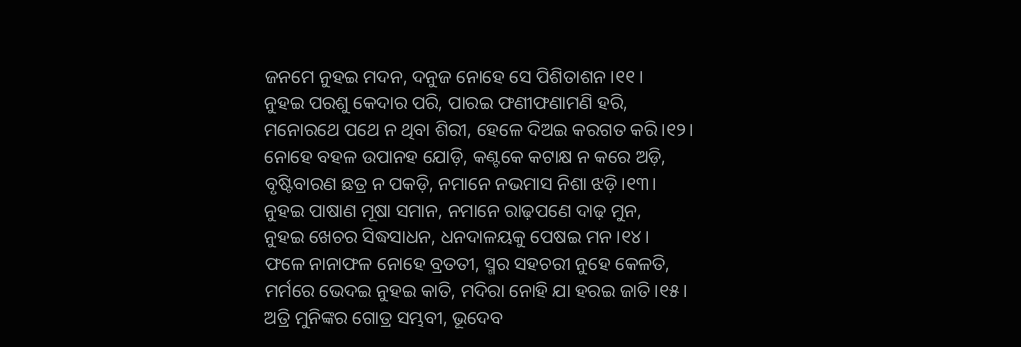ଜନମେ ନୁହଇ ମଦନ, ଦନୁଜ ନୋହେ ସେ ପିଶିତାଶନ।୧୧।
ନୁହଇ ପରଶୁ କେଦାର ପରି, ପାରଇ ଫଣୀଫଣାମଣି ହରି,
ମନୋରଥେ ପଥେ ନ ଥିବା ଶିରୀ, ହେଳେ ଦିଅଇ କରଗତ କରି।୧୨।
ନୋହେ ବହଳ ଉପାନହ ଯୋଡ଼ି, କଣ୍ଟକେ କଟାକ୍ଷ ନ କରେ ଅଡ଼ି,
ବୃଷ୍ଟିବାରଣ ଛତ୍ର ନ ପକଡ଼ି, ନମାନେ ନଭମାସ ନିଶା ଝଡ଼ି।୧୩।
ନୁହଇ ପାଷାଣ ମୂଷା ସମାନ, ନମାନେ ରାଢ଼ପଣେ ଦାଢ଼ ମୁନ,
ନୁହଇ ଖେଚର ସିଦ୍ଧସାଧନ, ଧନଦାଳୟକୁ ପେଷଇ ମନ।୧୪।
ଫଳେ ନାନାଫଳ ନୋହେ ବ୍ରତତୀ, ସ୍ମର ସହଚରୀ ନୁହେ କେଳତି,
ମର୍ମରେ ଭେଦଇ ନୁହଇ କାତି, ମଦିରା ନୋହି ଯା ହରଇ ଜାତି।୧୫।
ଅତ୍ରି ମୁନିଙ୍କର ଗୋତ୍ର ସମ୍ଭବୀ, ଭୂଦେବ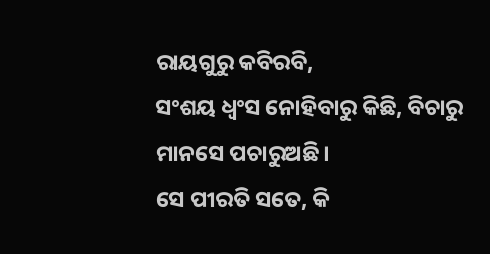ରାୟଗୁରୁ କବିରବି,
ସଂଶୟ ଧ୍ୱଂସ ନୋହିବାରୁ କିଛି, ବିଚାରୁ ମାନସେ ପଚାରୁଅଛି।
ସେ ପୀରତି ସତେ, କି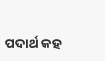ପଦାର୍ଥ କହ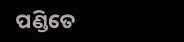ପଣ୍ଡିତେ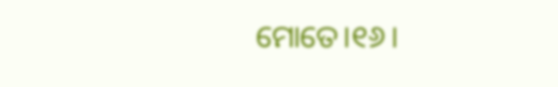ମୋତେ।୧୬।